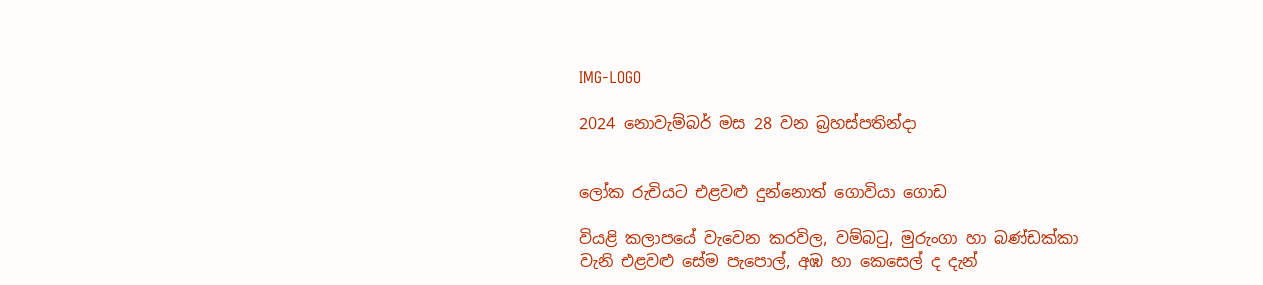IMG-LOGO

2024 නොවැම්බර් මස 28 වන බ්‍රහස්පතින්දා


ලෝක රුචියට එළවළු දුන්නොත් ගොවියා ගොඩ

වියළි කලාපයේ වැවෙන කරවිල, වම්බටු, මුරුංගා හා බණ්ඩක්කා වැනි එළවළු සේම පැපොල්, අඹ හා කෙසෙල් ද දැන්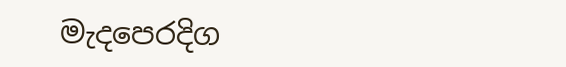මැදපෙරදිග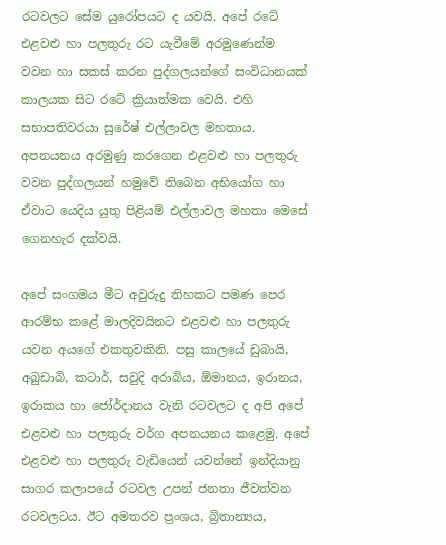රටවලට සේම යුරෝපයට ද යවයි. අපේ රටේ එළවළු හා පලතුරු රට යැවීමේ අරමුණෙන්ම වවන හා සකස් කරන පුද්ගලයන්ගේ සංවිධානයක් කාලයක සිට රටේ ක්‍රියාත්මක වෙයි. එහි සභාපතිවරයා සුරේෂ් එල්ලාවල මහතාය. අපනයනය අරමුණු කරගෙන එළවළු හා පලතුරු වවන පුද්ගලයන් හමුවේ තිබෙන අභියෝග හා ඒවාට යෙදිය යුතු පිළියම් එල්ලාවල මහතා මෙසේ ගෙනහැර දක්වයි.

අපේ සංගමය මීට අවුරුදු තිහකට පමණ පෙර ආරම්භ කළේ මාලදිවයිනට එළවළු හා පලතුරු යවන අයගේ එකතුවකිනි. පසු කාලයේ ඩුබායි, අබුඩාබි, කටාර්, සවුදි අරාබිය, ඕමානය, ඉරානය, ඉරාකය හා ජෝර්ද‌ානය වැනි රටවලට ද අපි අපේ එළවළු හා පලතුරු වර්ග අපනයනය කළෙමු. අපේ එළවළු හා පලතුරු වැඩියෙන් යවන්නේ ඉන්දියානු සාගර කලාපයේ රටවල උපන් ජනතා ජීවත්වන රටවලටය. ඊට අමතරව ප්‍රංශය, බ්‍රිතාන්‍යය,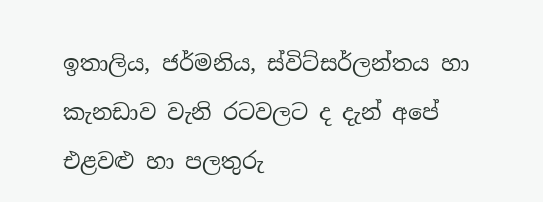ඉතාලිය, ජර්මනිය, ස්විට්සර්ලන්තය හා කැනඩාව වැනි රටවලට ද දැන් අපේ එළවළු හා පලතුරු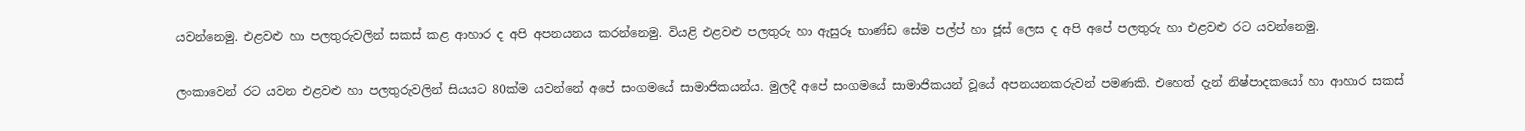යවන්නෙමු. එළවළු හා පලතුරුවලින් සකස් කළ ආහාර ද අපි අපනයනය කරන්නෙමු. වියළි එළවළු පලතුරු හා ඇසුරූ භාණ්ඩ සේම පල්ප් හා ජූස් ලෙස ද අපි අපේ පලතුරු හා එළවළු රට යවන්නෙමු.

ලංකාවෙන් රට යවන එළවළු හා පලතුරුවලින් සියයට 80ක්ම යවන්නේ අපේ සංගමයේ සාමාජිකයන්ය. මුලදී අපේ සංගමයේ සාමාජිකයන් වූයේ අපනයනකරුවන් පමණකි. එහෙත් දැන් නිෂ්පාදකයෝ හා ආහාර සකස්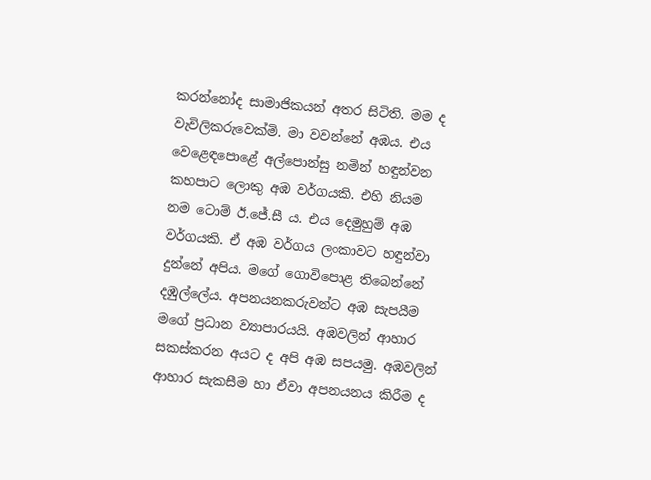කරන්නෝද සාමාජිකයන් අතර සිටිති. මම ද වැවිලිකරුවෙක්මි. මා වවන්නේ අඹය. එය වෙළෙඳපොළේ අල්පොන්සු නමින් හඳුන්වන කහපාට ලොකු අඹ වර්ගයකි. එහි නියම නම ටොම් ඊ.ජේ.සී ය. එය දෙමුහුම් අඹ වර්ගයකි. ඒ අඹ වර්ගය ලංකාවට හඳුන්වා දුන්නේ අපිය. මගේ ගොවිපොළ තිබෙන්නේ දඹුල්ලේය. අපනයනකරුවන්ට අඹ සැපයීම මගේ ප්‍රධාන ව්‍යාපාරයයි. අඹවලින් ආහාර සකස්කරන අයට ද අපි අඹ සපයමු. අඹවලින් ආහාර සැකසීම හා ඒවා අපනයනය කිරීම ද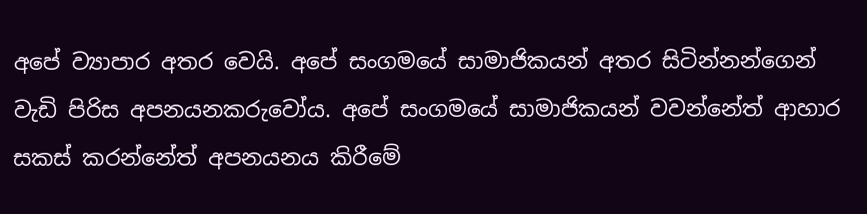අපේ ව්‍යාපාර අතර වෙයි. අපේ සංගමයේ සාමාජිකයන් අතර සිටින්නන්ගෙන් වැඩි පිරිස අපනයනකරුවෝය. අපේ සංගමයේ සාමාජිකයන් වවන්නේත් ආහාර සකස් කරන්නේත් අපනයනය කිරීමේ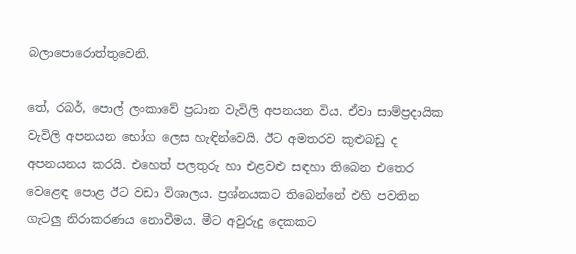බලාපොරොත්තුවෙනි.

තේ, රබර්, පොල් ලංකාවේ ප්‍රධාන වැවිලි අපනයන විය. ඒවා සාම්ප්‍රදායික වැවිලි අපනයන භෝග ලෙස හැඳින්වෙයි. ඊට අමතරව කුළුබඩු ද අපනයනය කරයි. එහෙත් පලතුරු හා එළවළු සඳහා තිබෙන එතෙර වෙළෙඳ පොළ ඊට වඩා විශාලය. ප්‍රශ්නයකට තිබෙන්නේ එහි පවතින ගැටලු නිරාකරණය නොවීමය. මීට අවුරුදු දෙකකට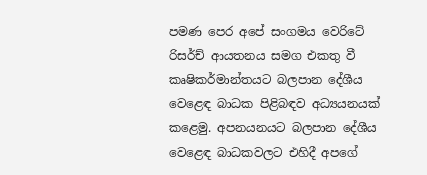පමණ පෙර අපේ සංගමය වෙරිටේ රිසර්ච් ආයතනය සමග එකතු වී කෘෂිකර්මාන්තයට බලපාන දේශීය වෙළෙඳ බාධක පිළිබඳව අධ්‍යයනයක් කළෙමු. අපනයනයට බලපාන දේශීය වෙළෙඳ බාධකවලට එහිදී අපගේ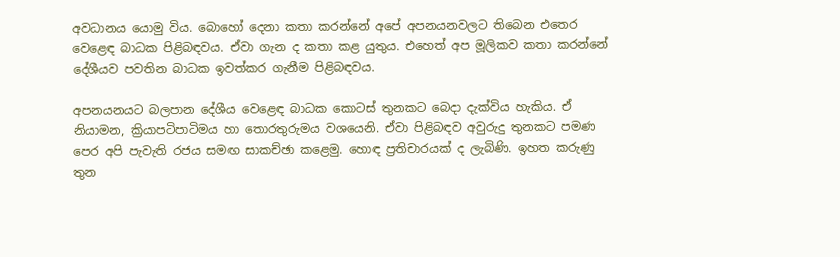අවධානය යොමු විය. බොහෝ දෙනා කතා කරන්නේ අපේ අපනයනවලට තිබෙන එතෙර වෙළෙඳ බාධක පිළිබඳවය. ඒවා ගැන ද කතා කළ යුතුය. එහෙත් අප මූලිකව කතා කරන්නේ දේශීයව පවතින බාධක ඉවත්කර ගැනීම පිළිබඳවය.

අපනයනයට බලපාන දේශීය වෙළෙඳ බාධක කොටස් තුනකට බෙදා දැක්විය හැකිය. ඒ නියාමන, ක්‍රියාපටිපාටිමය හා තොරතුරුමය වශයෙනි. ඒවා පිළිබඳව අවුරුදු තුනකට පමණ පෙර අපි පැවැති රජය සමඟ සාකච්ඡා කළෙමු. හොඳ ප්‍රතිචාරයක් ද ලැබිණි. ඉහත කරුණු තුන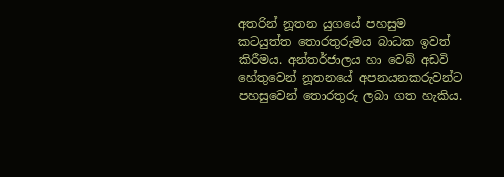අතරින් නූතන යුගයේ පහසුම කටයුත්ත තොරතුරුමය බාධක ඉවත් කිරීමය. අන්තර්ජාලය හා වෙබ් අඩවි හේතුවෙන් නූතනයේ අපනයනකරුවන්ට පහසුවෙන් තොරතුරු ලබා ගත හැකිය.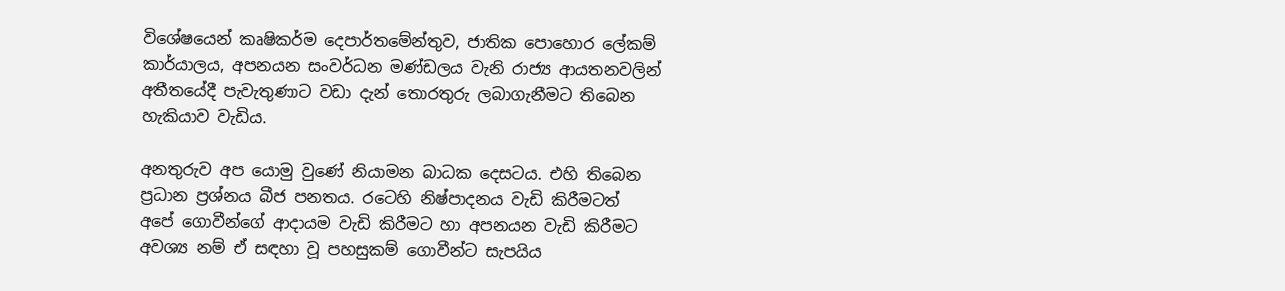විශේෂයෙන් කෘෂිකර්ම දෙපාර්තමේන්තුව, ජාතික පොහොර ලේකම් කාර්යාලය, අපනයන සංවර්ධන මණ්ඩලය වැනි රාජ්‍ය ආයතනවලින් අතීතයේදී පැවැතුණාට වඩා දැන් තොරතුරු ලබාගැනීමට තිබෙන හැකියාව වැඩිය.

අනතුරුව අප යොමු වුණේ නියාමන බාධක දෙසටය. එහි තිබෙන ප්‍රධාන ප්‍රශ්නය බීජ පනතය. රටෙහි නිෂ්පාදනය වැඩි කිරීමටත් අපේ ගොවීන්ගේ ආදායම වැඩි කිරීමට හා අපනයන වැඩි කිරීමට අවශ්‍ය නම් ඒ සඳහා වූ පහසුකම් ගොවීන්ට සැපයිය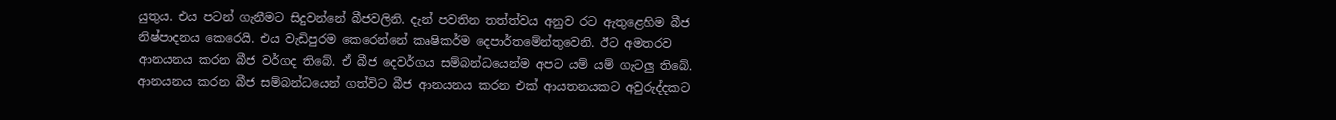යුතුය. එය පටන් ගැනීමට සිදුවන්නේ බීජවලිනි. දැන් පවතින තත්ත්වය අනුව රට ඇතුළෙහිම බීජ නිෂ්පාදනය කෙරෙයි. එය වැඩිපුරම කෙරෙන්නේ කෘෂිකර්ම දෙපාර්තමේන්තුවෙනි. ඊට අමතරව ආනයනය කරන බීජ වර්ගද තිබේ. ඒ බීජ දෙවර්ගය සම්බන්ධයෙන්ම අපට යම් යම් ගැටලු තිබේ. ආනයනය කරන බීජ සම්බන්ධයෙන් ගත්විට බීජ ආනයනය කරන එක් ආයතනයකට අවුරුද්දකට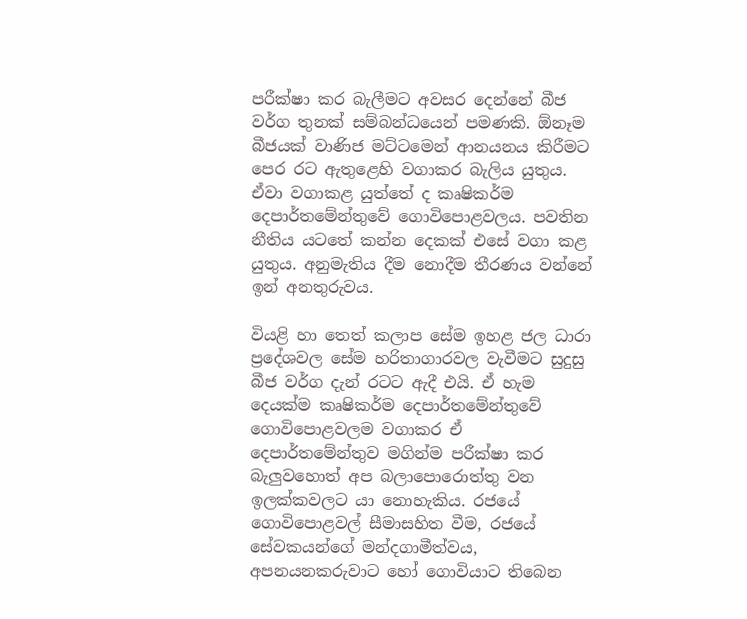පරීක්ෂා කර බැලීමට අවසර දෙන්නේ බීජ වර්ග තුනක් සම්බන්ධයෙන් පමණකි. ඕනෑම බීජයක් වාණිජ මට්ටමෙන් ආනයනය කිරීමට පෙර රට ඇතුළෙහි වගාකර බැලිය යුතුය. ඒවා වගාකළ යුත්තේ ද කෘෂිකර්ම දෙපාර්තමේන්තුවේ ගොවිපොළවලය. පවතින නීතිය යටතේ කන්න දෙකක් එසේ වගා කළ යුතුය. අනුමැතිය දීම නොදීම තීරණය වන්නේ ඉන් අනතුරුවය.

වියළි හා තෙත් කලාප සේම ඉහළ ජල ධාරා ප්‍රදේශවල සේම හරිතාගාරවල වැවීමට සුදුසු බීජ වර්ග දැන් රටට ඇදී එයි. ඒ හැම දෙයක්ම කෘෂිකර්ම දෙපාර්තමේන්තුවේ ගොවිපොළවලම වගාකර ඒ දෙපාර්තමේන්තුව මගින්ම පරීක්ෂා කර බැලුවහොත් අප බලාපොරොත්තු වන ඉලක්කවලට යා නොහැකිය. රජයේ ගොවිපොළවල් සීමාසහිත වීම, රජයේ සේවකයන්ගේ මන්දගාමීත්වය, අපනයනකරුවාට හෝ ගොවියාට තිබෙන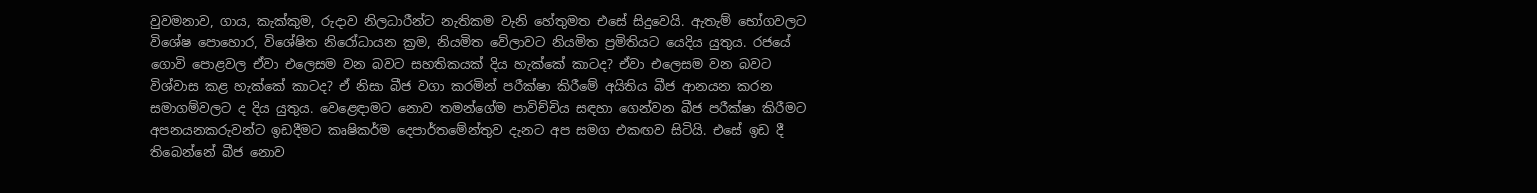වුවමනාව, ගාය, කැක්කුම, රුදාව නිලධාරීන්ට නැතිකම වැනි හේතුමත එසේ සිදුවෙයි. ඇතැම් භෝගවලට විශේෂ පොහොර, විශේෂිත නිරෝධායන ක්‍රම, නියමිත වේලාවට නියමිත ප්‍රමිතියට යෙදිය යුතුය. රජයේ ගොවි පොළවල ඒවා එලෙසම වන බවට සහතිකයක් දිය හැක්කේ කාටද? ඒවා එලෙසම වන බවට විශ්වාස කළ හැක්කේ කාටද? ඒ නිසා බීජ වගා කරමින් පරීක්ෂා කිරීමේ අයිතිය බීජ ආනයන කරන සමාගම්වලට ද දිය යුතුය. වෙළෙඳ‌ාමට නොව තමන්ගේම පාවිච්චිය සඳහා ගෙන්වන බීජ පරීක්ෂා කිරීමට අපනයනකරුවන්ට ඉඩදීමට කෘෂිකර්ම දෙපාර්තමේන්තුව දැනට අප සමග එකඟව සිටියි. එසේ ඉඩ දී තිබෙන්නේ බීජ නොව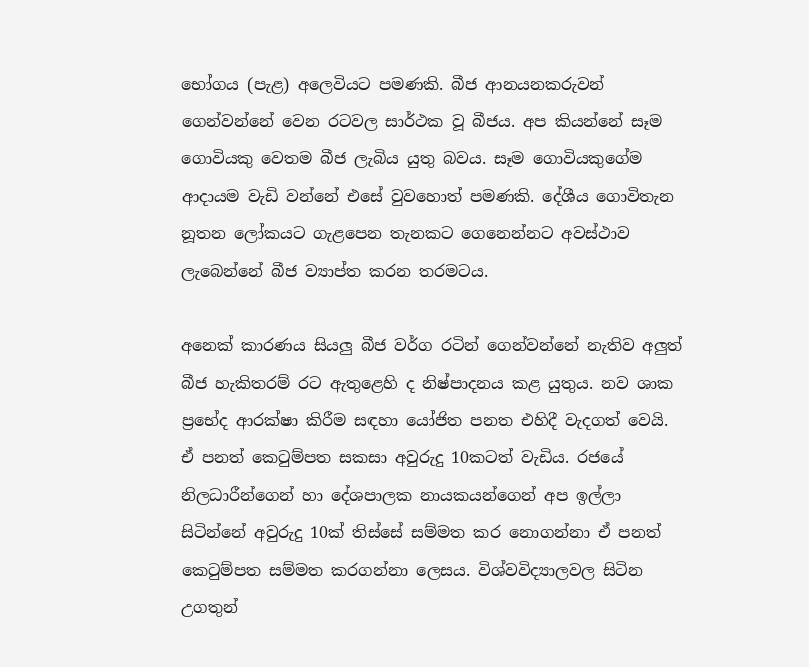භෝගය (පැළ) අලෙවියට පමණකි. බීජ ආනයනකරුවන් ගෙන්වන්නේ වෙන රටවල සාර්ථක වූ බීජය. අප කියන්නේ සෑම ගොවියකු වෙතම බීජ ලැබිය යුතු බවය. සෑම ගොවියකුගේම ආදායම වැඩි වන්නේ එසේ වුවහොත් පමණකි. දේශීය ගොවිතැන නූතන ලෝකයට ගැළපෙන තැනකට ගෙනෙන්නට අවස්ථාව ලැබෙන්නේ බීජ ව්‍යාප්ත කරන තරමටය.

අනෙක් කාරණය සියලු බීජ වර්ග රටින් ගෙන්වන්නේ නැතිව අලුත් බීජ හැකිතරම් රට ඇතුළෙහි ද නිෂ්පාදනය කළ යුතුය. නව ශාක ප්‍රභේද ආරක්ෂා කිරීම සඳහා යෝජිත පනත එහිදී වැදගත් වෙයි. ඒ පනත් කෙටුම්පත සකසා අවුරුදු 10කටත් වැඩිය. රජයේ නිලධාරීන්ගෙන් හා දේශපාලක නායකයන්ගෙන් අප ඉල්ලා සිටින්නේ අවුරුදු 10ක් තිස්සේ සම්මත කර නොගන්නා ඒ පනත් කෙටුම්පත සම්මත කරගන්නා ලෙසය. විශ්වවිද්‍යාලවල සිටින උගතුන්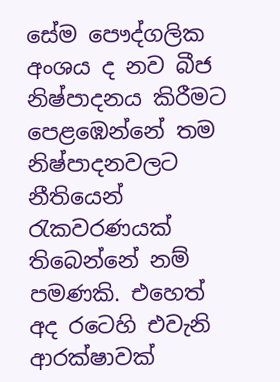සේම පෞද්ගලික අංශය ද නව බීජ නිෂ්පාදනය කිරීමට පෙළඹෙන්නේ තම නිෂ්පාදනවලට නීතියෙන් රැකවරණයක් තිබෙන්නේ නම් පමණකි. එහෙත් අද රටෙහි එවැනි ආරක්ෂාවක්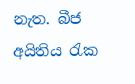නැත. බීජ අයිතිය රැක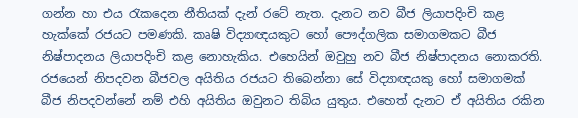ගන්න හා එය රැකදෙන නීතියක් දැන් රටේ නැත. දැනට නව බීජ ලියාපදිංචි කළ හැක්කේ රජයට පමණකි. කෘෂි විද්‍යාඥයකුට හෝ පෞද්ගලික සමාගමකට බීජ නිෂ්පාදනය ලියාපදිංචි කළ නොහැකිය. එහෙයින් ඔවුහු නව බීජ නිෂ්පාදනය නොකරති. රජයෙන් නිපදවන බීජවල අයිතිය රජයට තිබෙන්නා සේ විද්‍යාඥයකු හෝ සමාගමක් බීජ නිපදවන්නේ නම් එහි අයිතිය ඔවුනට තිබිය යුතුය. එහෙත් දැනට ඒ අයිතිය රකින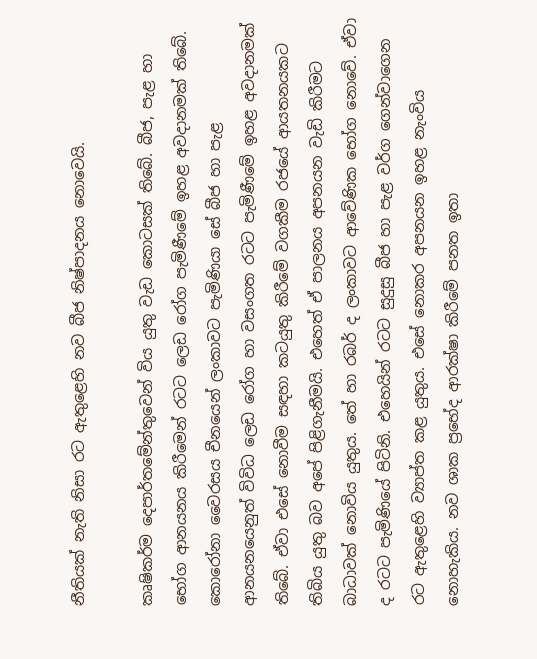නීතියක් නැති නිසා රට ඇතුළෙහි නව බීජ නිෂ්පාදනය නොවෙයි.

කෘෂිකර්ම දෙපාර්තමේන්තුවෙන් විය යුතු වැඩ කොටසක් තිබේ. බීජ, පැළ හා භෝග ආනයනය කිරීමෙන් රටට ලෙඩ රෝග පැමිණීමේ ඉහළ අවදානමක් තිබේ. කොරෝනා වෛරසය චීනයෙන් ලංකාවට පැමිණියා සේ බීජ හා පැළ ආනයනයෙනුත් විවිධ ලෙඩ රෝග හා වසංගත රටට පැමිණීමේ ඉහළ අවද‌ානමක් තිබේ. ඒවා එසේ නොවීම සඳහා කටයුතු කිරීමේ වගකීම රජයේ ආයතනයකට තිබිය යුතු බව අපේ පිළිගැනීමයි. එහෙත් ඒ පාලනය අපනයන වැඩි කිරීමට බාධාවක් නොවිය යුතුය. තේ හා රබර් ද ලංකාවට ආවේණික භෝග නොවේ. ඒවා ද රටට පැමිණියේ පිටිනි. එහෙයින් රටට සුදුසු බීජ හා පැළ වර්ග ගෙන්වාගෙන රට ඇතුළෙහි ව්‍යාප්ත කළ යුතුය. එසේ නොකර අපනයන ඉහළ නැංවිය නොහැකිය. නව ශාක ප්‍රභේද ආරක්ෂා කිරීමේ පනත ඉතා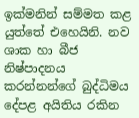ඉක්මනින් සම්මත කළ යුත්තේ එහෙයිනි. නව ශාක හා බීජ නිෂ්පාදනය කරන්නන්ගේ බුද්ධිමය දේපළ අයිතිය රකින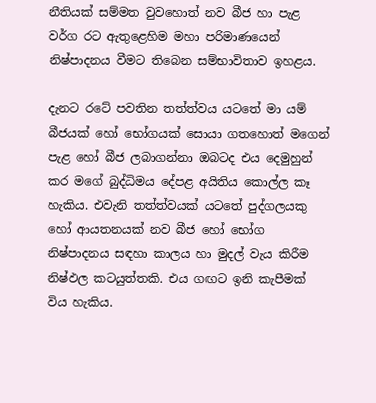නීතියක් සම්මත වුවහොත් නව බීජ හා පැළ වර්ග රට ඇතුළෙහිම මහා පරිමාණයෙන් නිෂ්පාදනය වීමට තිබෙන සම්භාවිතාව ඉහළය.

දැනට රටේ පවතින තත්ත්වය යටතේ මා යම් බීජයක් හෝ භෝගයක් සොයා ගතහොත් මගෙන් පැළ හෝ බීජ ලබාගන්නා ඔබටද එය දෙමුහුන් කර මගේ බුද්ධිමය දේපළ අයිතිය කොල්ල කෑ හැකිය. එවැනි තත්ත්වයක් යටතේ පුද්ගලයකු හෝ ආයතනයක් නව බීජ හෝ භෝග නිෂ්පාදනය සඳහා කාලය හා මුදල් වැය කිරීම නිෂ්ඵල කටයුත්තකි. එය ගඟට ඉනි කැපීමක් විය හැකිය.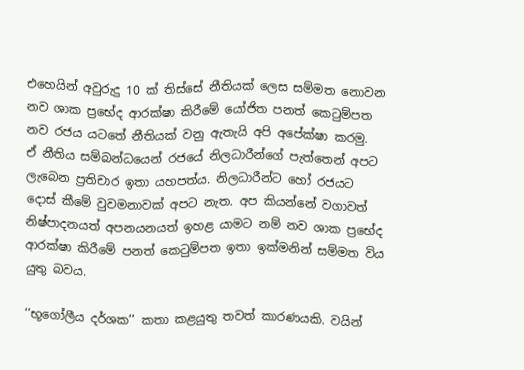එහෙයින් අවුරුදු 10 ක් තිස්සේ නීතියක් ලෙස සම්මත නොවන නව ශාක ප්‍රභේද ආරක්ෂා කිරීමේ යෝජිත පනත් කෙටුම්පත නව රජය යටතේ නීතියක් වනු ඇතැයි අපි අපේක්ෂා කරමු.
ඒ නීතිය සම්බන්ධයෙන් රජයේ නිලධාරීන්ගේ පැත්තෙන් අපට ලැබෙන ප්‍රතිචාර ඉතා යහපත්ය. නිලධාරීන්ට හෝ රජයට දොස් කීමේ වුවමනාවක් අපට නැත. අප කියන්නේ වගාවත් නිෂ්පාදනයත් අපනයනයත් ඉහළ යාමට නම් නව ශාක ප්‍රභේද ආරක්ෂා කිරීමේ පනත් කෙටුම්පත ඉතා ඉක්මනින් සම්මත විය යුතු බවය.

‘‘භූගෝලීය දර්ශක’’ කතා කළයුතු තවත් කාරණයකි. වයින්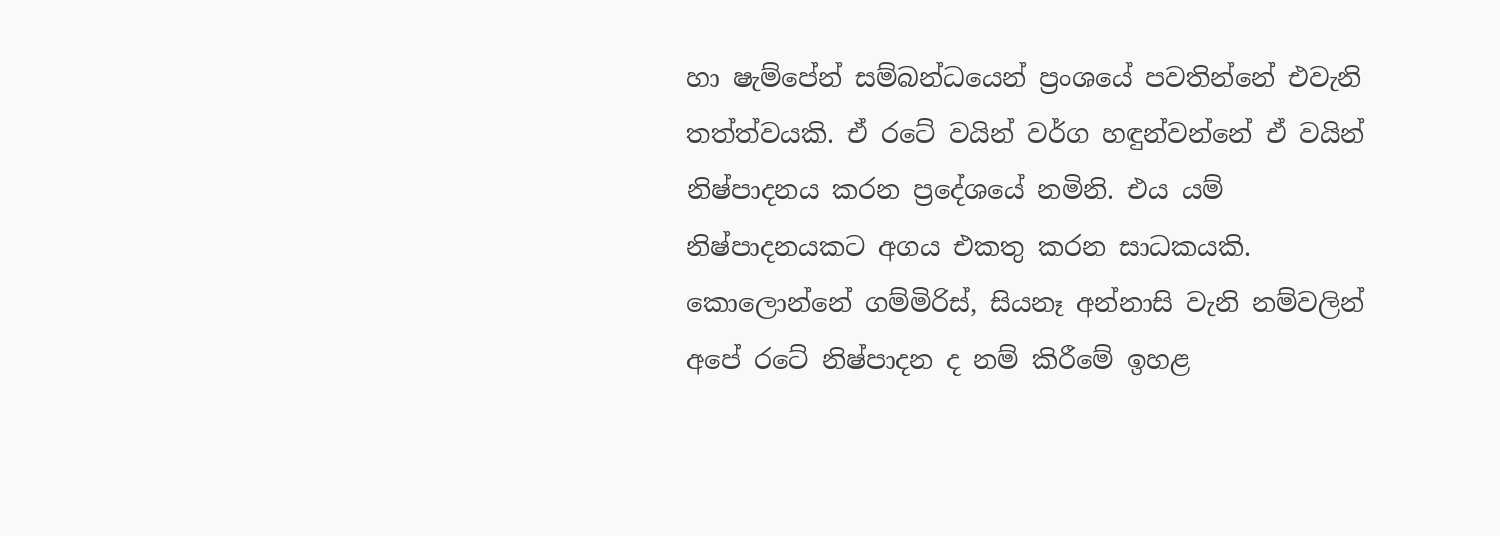හා ෂැම්පේන් සම්බන්ධයෙන් ප්‍රංශයේ පවතින්නේ එවැනි තත්ත්වයකි. ඒ රටේ වයින් වර්ග හඳුන්වන්නේ ඒ වයින් නිෂ්පාදනය කරන ප්‍රදේශයේ නමිනි. එය යම් නිෂ්පාදනයකට අගය එකතු කරන සාධකයකි. කොලොන්නේ ගම්මිරිස්, සියනෑ අන්නාසි වැනි නම්වලින් අපේ රටේ නිෂ්පාදන ද නම් කිරීමේ ඉහළ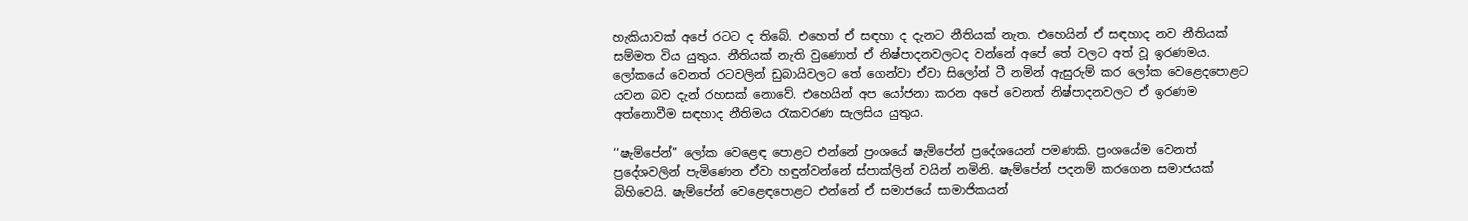හැකියාවක් අපේ රටට ද තිබේ. එහෙත් ඒ සඳහා ද දැනට නීතියක් නැත. එහෙයින් ඒ සඳහාද නව නීතියක් සම්මත විය යුතුය. නීතියක් නැති වුණොත් ඒ නිෂ්පාදනවලටද වන්නේ අපේ තේ වලට අත් වූ ඉරණමය. ලෝකයේ වෙනත් රටවලින් ඩුබායිවලට තේ ගෙන්වා ඒවා සිලෝන් ටී නමින් ඇසුරුම් කර ලෝක වෙළෙදපොළට යවන බව දැන් රහසක් නොවේ. එහෙයින් අප යෝජනා කරන අපේ වෙනත් නිෂ්පාදනවලට ඒ ඉරණම අත්නොවීම සඳහාද නීතිමය රැකවරණ සැලසිය යුතුය.

‘‘ෂැම්පේන්’’ ලෝක වෙළෙඳ පොළට එන්නේ ප්‍රංශයේ ෂැම්පේන් ප්‍රදේශයෙන් පමණකි. ප්‍රංශයේම වෙනත් ප්‍රදේශවලින් පැමිණෙන ඒවා හඳුන්වන්නේ ස්පාක්ලින් වයින් නමිනි. ෂැම්පේන් පදනම් කරගෙන සමාජයක් බිහිවෙයි. ෂැම්පේන් වෙළෙඳපොළට එන්නේ ඒ සමාජයේ සාමාජිකයන්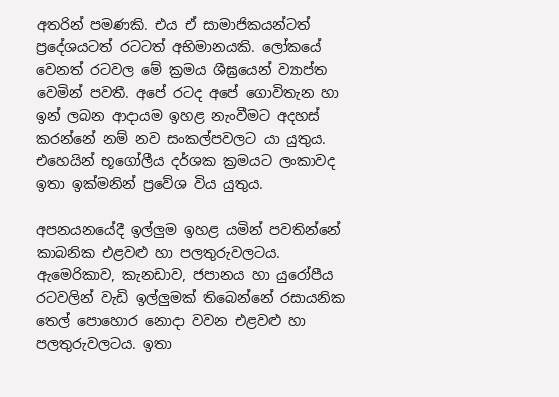අතරින් පමණකි. එය ඒ සාමාජිකයන්ටත් ප්‍රදේශයටත් රටටත් අභිමානයකි. ලෝකයේ වෙනත් රටවල මේ ක්‍රමය ශීඝ්‍රයෙන් ව්‍යාප්ත වෙමින් පවතී. අපේ රටද අපේ ගොවිතැන හා ඉන් ලබන ආදායම ඉහළ නැංවීමට අදහස් කරන්නේ නම් නව සංකල්පවලට යා යුතුය. එහෙයින් භූගෝලීය දර්ශක ක්‍රමයට ලංකාවද ඉතා ඉක්මනින් ප්‍රවේශ විය යුතුය.

අපනයනයේදී ඉල්ලුම ඉහළ යමින් පවතින්නේ කාබනික එළවළු හා පලතුරුවලටය. ඇමෙරිකාව, කැනඩාව, ජපානය හා යුරෝපීය රටවලින් වැඩි ඉල්ලුමක් තිබෙන්නේ රසායනික තෙල් පොහොර නොදා වවන එළවළු හා පලතුරුවලටය. ඉතා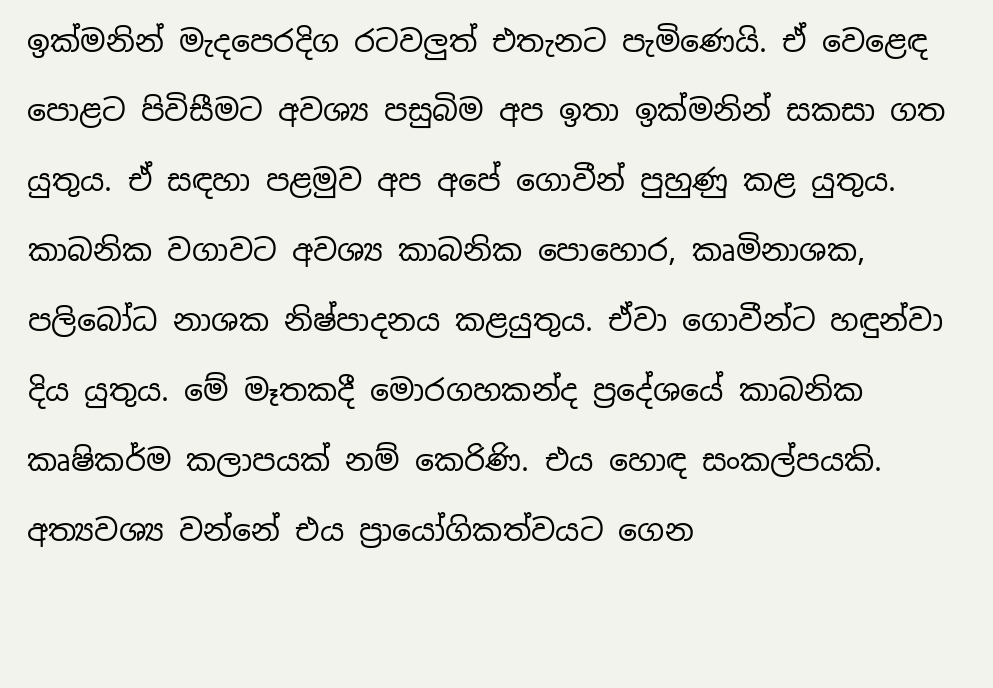ඉක්මනින් මැදපෙරදිග රටවලුත් එතැනට පැමිණෙයි. ඒ වෙළෙඳ පොළට පිවිසීමට අවශ්‍ය පසුබිම අප ඉතා ඉක්මනින් සකසා ගත යුතුය. ඒ සඳහා පළමුව අප අපේ ගොවීන් පුහුණු කළ යුතුය. කාබනික වගාවට අවශ්‍ය කාබනික පොහොර, කෘමිනාශක, පලිබෝධ නාශක නිෂ්පාදනය කළයුතුය. ඒවා ගොවීන්ට හඳුන්වා දිය යුතුය. මේ මෑතකදී මොරගහකන්ද ප්‍රදේශයේ කාබනික කෘෂිකර්ම කලාපයක් නම් කෙරිණි. එය හොඳ සංකල්පයකි. අත්‍යවශ්‍ය වන්නේ එය ප්‍රායෝගිකත්වයට ගෙන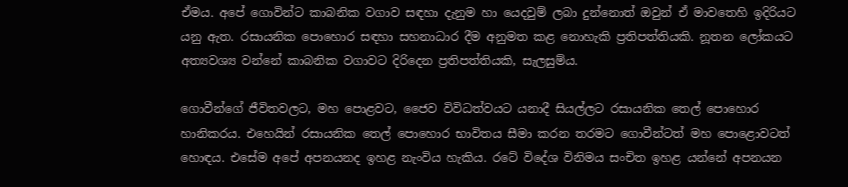ඒමය. අපේ ගොවින්ට කාබනික වගාව සඳහා දැනුම හා යෙදවුම් ලබා දුන්නොත් ඔවුන් ඒ මාවතෙහි ඉදිරියට යනු ඇත. රසායනික පොහොර සඳහා සහනාධාර දීම අනුමත කළ නොහැකි ප්‍රතිපත්තියකි. නූතන ලෝකයට අත්‍යවශ්‍ය වන්නේ කාබනික වගාවට දිරිදෙන ප්‍රතිපත්තියකි, සැලසුම්ය.

ගොවීන්ගේ ජීවිතවලට, මහ පොළවට, ජෛව විවිධත්වයට යනාදී සියල්ලට රසායනික තෙල් පොහොර හානිකරය. එහෙයින් රසායනික තෙල් පොහොර භාවිතය සීමා කරන තරමට ගොවීන්ටත් මහ පොළොවටත් හොඳය. එසේම අපේ අපනයනද ඉහළ නැංවිය හැකිය. රටේ විදේශ විනිමය සංචිත ඉහළ යන්නේ අපනයන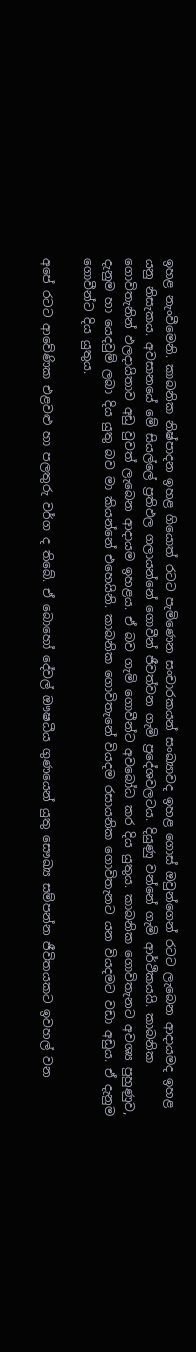ඉහළ නැංවීමෙනි. කාබනික නිෂ්පාදන ඉහළ ගියොත් රටට පැමිණෙන සංචාරකයන් සංඛ්‍යාවද ඉහළ ගොස් ඔවුන්ගෙන් රටට ලැබෙන ආදායමද ඉහළ යනු නිසැකය. අවසානයේ මේ සියල්ලේ ප්‍රතිඵල ගලායන්නේ ගොවීන් ජීවත්වන ගැමි ප්‍රදේශවලටය. දියුණු වන්නේ ගැමි ආර්ථිකයයි. කාබනික ගොවිතැනින් ඵලදායිතාව අඩු වුවත් ලැබෙන ආදායම ඉහළය. ඒ බව ගැමි ගොවීන්ට අවබෝධ කර දිය යුතුය. කාබනික ගොවිතැනට අවශ්‍ය පුහුණුව, දැනුම හා යෙදවුම් ලබා දිය යුතු බව මා කියන්නේ එහෙයිනි. කාබනික ගොවිතැනේ වියදම රසායනික ගොවිතැනට යන වියදමට වඩා අඩුය. ඒ දැනුම ගොවීන්ට දිය යුතුය.

අපේ රටට ආවේණික එළවළු හා පලතුරු වර්ග ද තිබේ. ඒ බොහෝ දේවල් ඖෂධීය ගුණයෙන් යුතු සෞඛ්‍ය සම්පන්න ජීවිතයකට ඉවහල් වන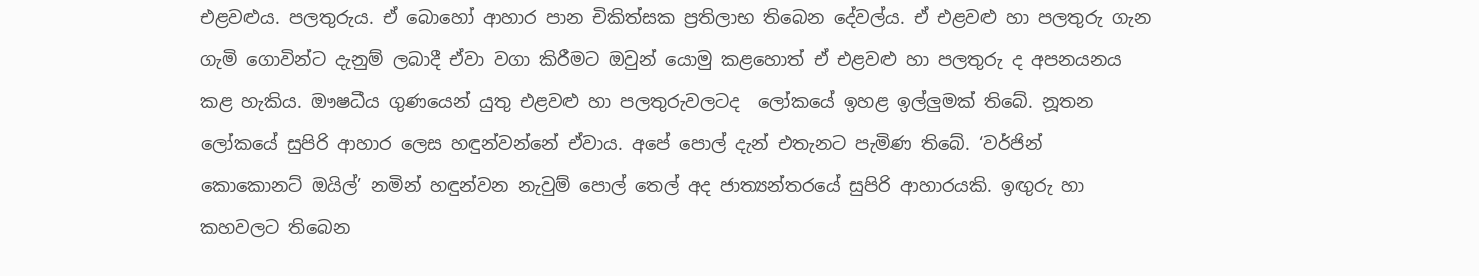එළවළුය. පලතුරුය. ඒ බොහෝ ආහාර පාන චිකිත්සක ප්‍රතිලාභ තිබෙන දේවල්ය. ඒ එළවළු හා පලතුරු ගැන ගැමි ගොවින්ට දැනුම් ලබාදී ඒවා වගා කිරීමට ඔවුන් යොමු කළහොත් ඒ එළවළු හා පලතුරු ද අපනයනය කළ හැකිය. ඖෂධීය ගුණයෙන් යුතු එළවළු හා පලතුරුවලටද  ලෝකයේ ඉහළ ඉල්ලුමක් තිබේ. නූතන ලෝකයේ සුපිරි ආහාර ලෙස හඳුන්වන්නේ ඒවාය. අපේ පොල් දැන් එතැනට පැමිණ තිබේ. ‘වර්ජින් කොකොනට් ඔයිල්’ නමින් හඳුන්වන නැවුම් පොල් තෙල් අද ජාත්‍යන්තරයේ සුපිරි ආහාරයකි. ඉඟුරු හා කහවලට තිබෙන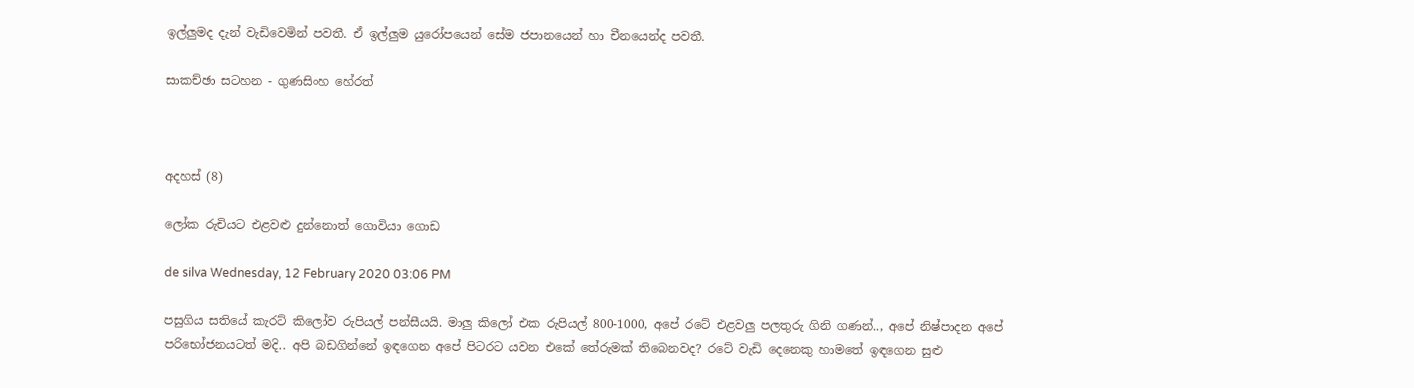ඉල්ලුමද දැන් වැඩිවෙමින් පවතී. ඒ ඉල්ලුම යුරෝපයෙන් සේම ජපානයෙන් හා චීනයෙන්ද පවතී.

සාකච්ඡා සටහන - ගුණසිංහ හේරත්



අදහස් (8)

ලෝක රුචියට එළවළු දුන්නොත් ගොවියා ගොඩ

de silva Wednesday, 12 February 2020 03:06 PM

පසුගිය සතියේ කැරට් කිලෝව රුපියල් පන්සීයයි. මාලු කිලෝ එක රුපියල් 800-1000, අපේ රටේ එළවලු පලතුරු ගිනි ගණන්.., අපේ නිෂ්පාදන අපේ පරිභෝජනයටත් මදි.. අපි බඩගින්නේ ඉඳගෙන අපේ පිටරට යවන එකේ තේරුමක් තිබෙනවද? රටේ වැඩි දෙනෙකු හාමතේ ඉඳගෙන සුළු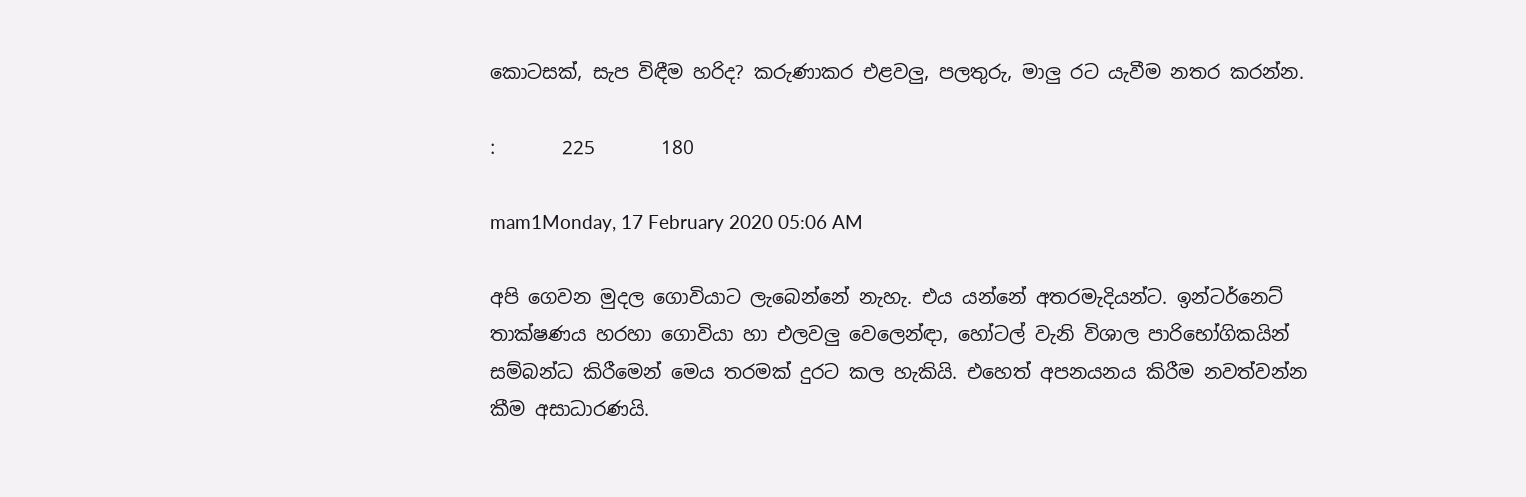කොටසක්, සැප විඳීම හරිද? කරුණාකර එළවලු, පලතුරු, මාලු රට යැවීම නතර කරන්න.

:       225       180

mam1Monday, 17 February 2020 05:06 AM

අපි ගෙවන මුදල ගොවියාට ලැබෙන්නේ නැහැ. එය යන්නේ අතරමැදියන්ට. ඉන්ටර්නෙට් තාක්ෂණය හරහා ගොවියා හා එලවලු වෙලෙන්ඳා, හෝටල් වැනි විශාල පාරිභෝගිකයින් සම්බන්ධ කිරීමෙන් මෙය තරමක් දුරට කල හැකියි. එහෙත් අපනයනය කිරීම නවත්වන්න කීම අසාධාරණයි.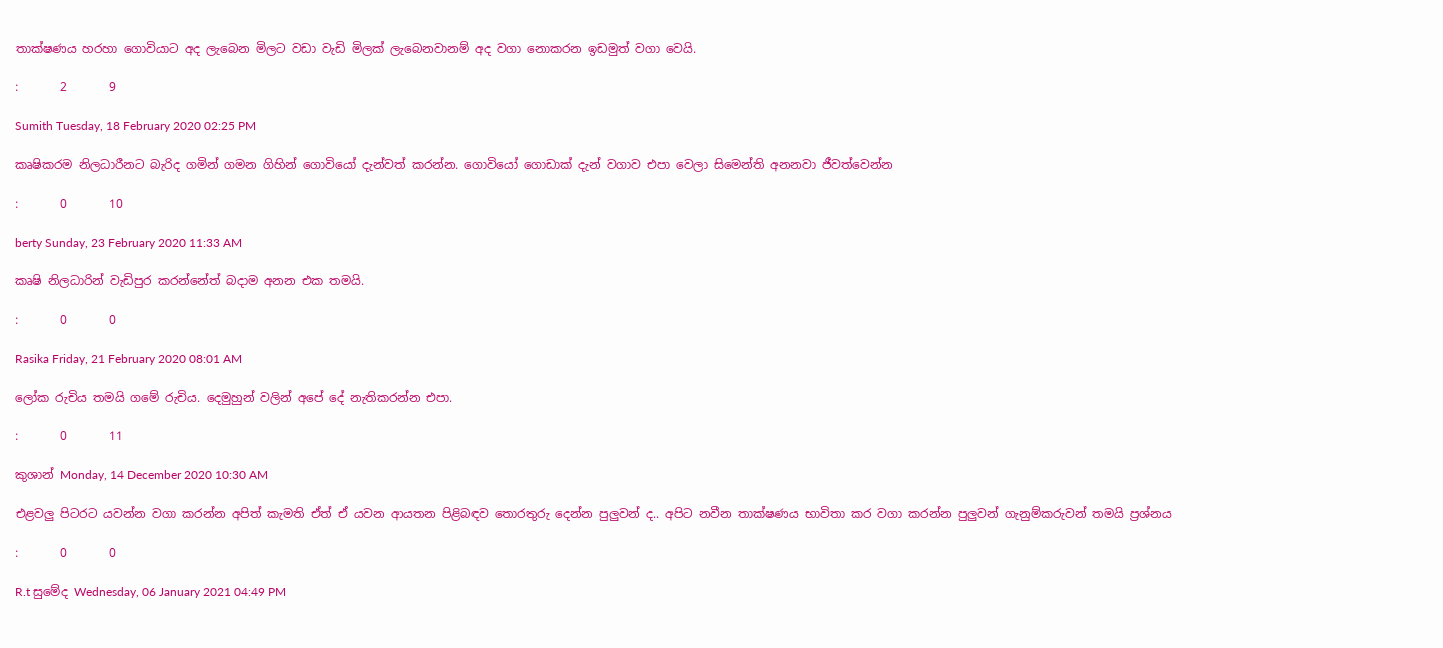තාක්ෂණය හරහා ගොවියාට අද ලැබෙන මිලට වඩා වැඩි මිලක් ලැබෙනවානම් අද වගා නොකරන ඉඩමුත් වගා වෙයි.

:       2       9

Sumith Tuesday, 18 February 2020 02:25 PM

කෘෂිකරම නිලධාරීනට බැරිද ගමින් ගමන ගිහින් ගොවියෝ දැන්වත් කරන්න. ගොවියෝ ගොඩාක් දැන් වගාව එපා වෙලා සිමෙන්ති අනනවා ජීවත්වෙන්න

:       0       10

berty Sunday, 23 February 2020 11:33 AM

කෘෂි නිලධාරින් වැඩිපුර කරන්නේත් බදාම අනන එක තමයි.

:       0       0

Rasika Friday, 21 February 2020 08:01 AM

ලෝක රුචිය තමයි ගමේ රුචිය. දෙමුහුන් වලින් අපේ දේ නැතිකරන්න එපා.

:       0       11

කුශාන් Monday, 14 December 2020 10:30 AM

එළවලු පිටරට යවන්න වගා කරන්න අපිත් කැමති ඒත් ඒ යවන ආයතන පිළිබඳව තොරතුරු දෙන්න පුලුවන් ද.. අපිට නවීන තාක්ෂණය භාවිතා කර වගා කරන්න පුලුවන් ගැනුම්කරුවන් තමයි ප්‍රශ්නය

:       0       0

R.t සුමේද Wednesday, 06 January 2021 04:49 PM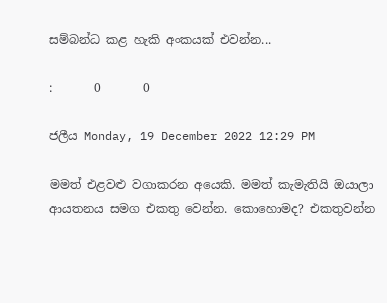සම්බන්ධ කළ හැකි අංකයක් එවන්න...

:       0       0

ජලීය Monday, 19 December 2022 12:29 PM

මමත් එළවළු වගාකරන අයෙකි. මමත් කැමැතියි ඔයාලා ආයතනය සමග එකතු වෙන්න. කොහොමද? එකතුවන්න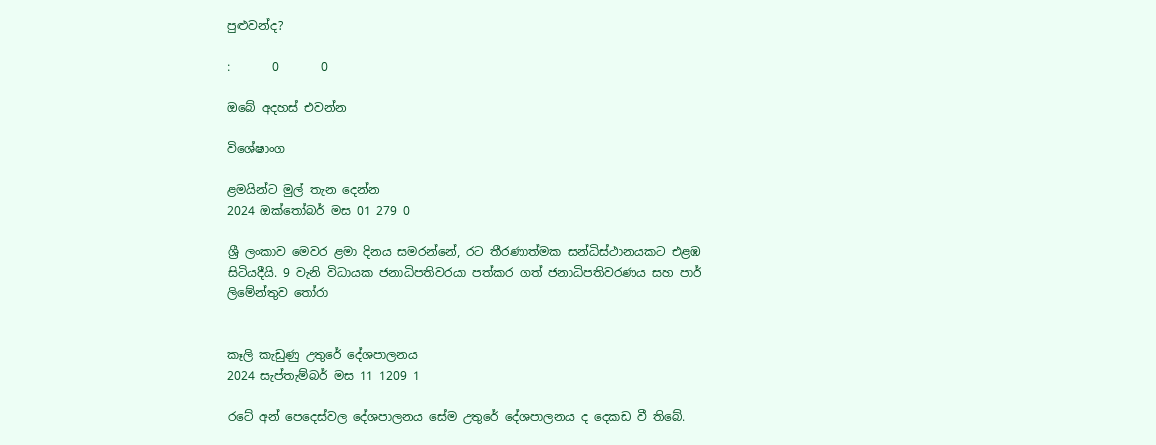පුළුවන්ද?

:       0       0

ඔබේ අදහස් එවන්න

විශේෂාංග

ළමයින්ට මුල් තැන දෙන්න
2024 ඔක්තෝබර් මස 01 279 0

ශ්‍රී ලංකාව මෙවර ළමා දිනය සමරන්නේ, රට තීරණාත්මක සන්ධිස්ථානයකට එළඹ සිටියදීයි. 9 වැනි විධායක ජනාධිපතිවරයා පත්කර ගත් ජනාධිපතිවරණය සහ පාර් ලිමේන්තුව තෝරා


කෑලි කැඩුණු උතුරේ දේශපාලනය
2024 සැප්තැම්බර් මස 11 1209 1

රටේ අන් පෙදෙස්වල දේශපාලනය සේම උතුරේ දේශපාලනය ද දෙකඩ වී තිබේ.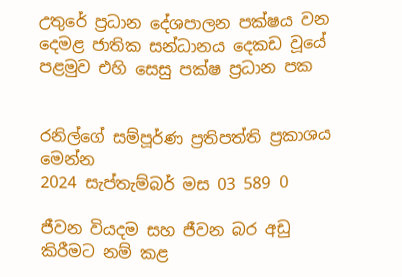උතුරේ ප්‍රධාන දේශපාලන පක්ෂය වන දෙමළ ජාතික සන්ධානය දෙකඩ වූයේ පළමුව එහි සෙසු පක්ෂ ප්‍රධාන පක


රනිල්ගේ සම්පූර්ණ ප්‍රතිපත්ති ප්‍රකාශය මෙන්න
2024 සැප්තැම්බර් මස 03 589 0

ජීවන වියදම සහ ජීවන බර අඩු කිරීමට නම් කළ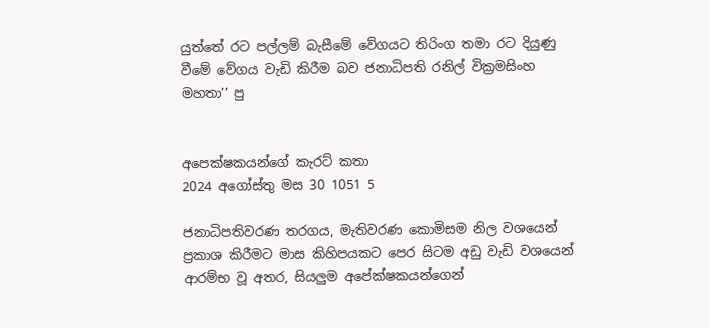යුත්තේ රට පල්ලම් බැසීමේ වේගයට තිරිංග තමා රට දියුණු වීමේ වේගය වැඩි කිරීම බව ජනාධිපති රනිල් වික්‍රමසිංහ මහතා’’ පු


අපෙක්ෂකයන්ගේ කැරට් කතා
2024 අගෝස්තු මස 30 1051 5

ජනාධිපතිවරණ තරගය, මැතිවරණ කොමිසම නිල වශයෙන් ප්‍රකාශ කිරීමට මාස කිහිපයකට පෙර සිටම අඩු වැඩි වශයෙන් ආරම්භ වූ අතර, සියලුම අපේක්ෂකයන්ගෙන්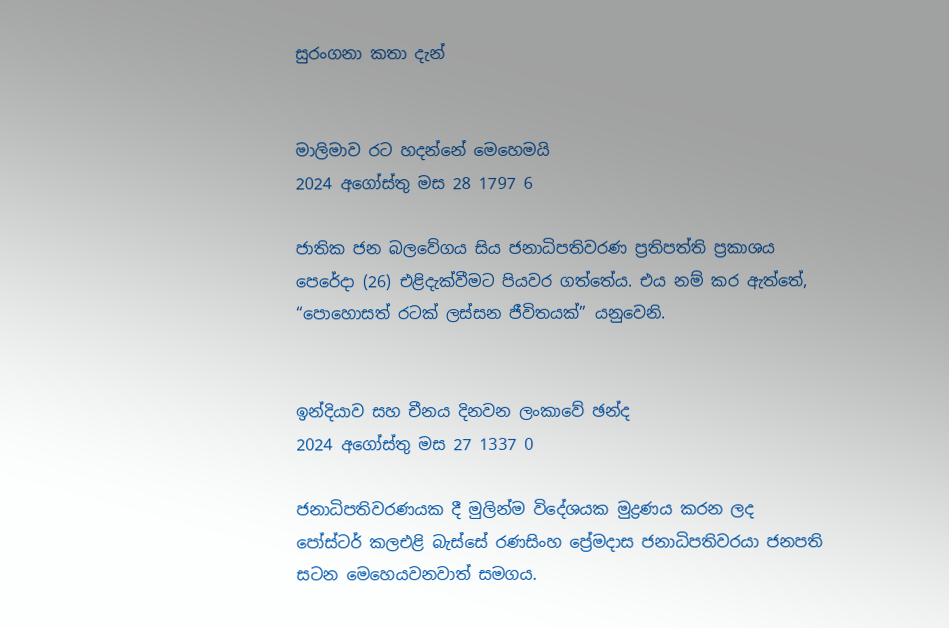සුරංගනා කතා දැන්


මාලිමාව රට හදන්නේ මෙහෙමයි
2024 අගෝස්තු මස 28 1797 6

ජාතික ජන බලවේගය සිය ජනාධිපතිවරණ ප්‍රතිපත්ති ප්‍රකාශය පෙරේදා (26) එළිදැක්වීමට පියවර ගත්තේය. එය නම් කර ඇත්තේ, “පොහොසත් රටක් ලස්සන ජීවිතයක්” යනුවෙනි.


ඉන්දියාව සහ චීනය දිනවන ලංකාවේ ඡන්ද
2024 අගෝස්තු මස 27 1337 0

ජනාධිපතිවරණයක දී මුලින්ම විදේශයක මුද්‍රණය කරන ලද පෝස්ටර් කලඑළි බැස්සේ රණසිංහ ප්‍රේමදාස ජනාධිපතිවරයා ජනපති සටන මෙහෙයවනවාත් සමගය.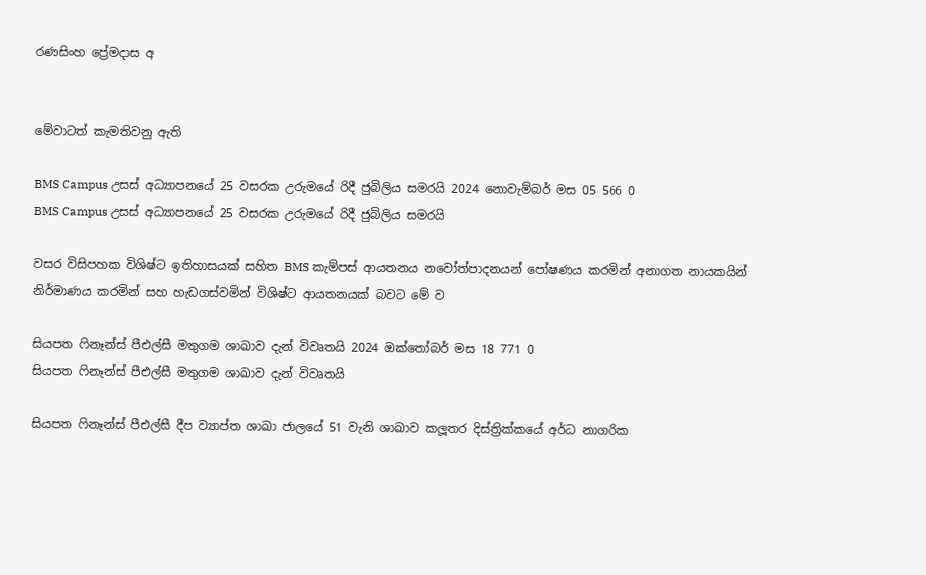රණසිංහ ප්‍රේමදාස අ


මේවාටත් කැමතිවනු ඇති

BMS Campus උසස් අධ්‍යාපනයේ 25 වසරක උරුමයේ රිදී ජුබිලිය සමරයි 2024 නොවැම්බර් මස 05 566 0
BMS Campus උසස් අධ්‍යාපනයේ 25 වසරක උරුමයේ රිදී ජුබිලිය සමරයි

වසර විසිපහක විශිෂ්ට ඉතිහාසයක් සහිත BMS කැම්පස් ආයතනය නවෝත්පාදනයන් පෝෂණය කරමින් අනාගත නායකයින් නිර්මාණය කරමින් සහ හැඩගස්වමින් විශිෂ්ට ආයතනයක් බවට මේ ව

සියපත ෆිනෑන්ස් පීඑල්සී මතුගම ශාඛාව දැන් විවෘතයි 2024 ඔක්තෝබර් මස 18 771 0
සියපත ෆිනෑන්ස් පීඑල්සී මතුගම ශාඛාව දැන් විවෘතයි

සියපත ෆිනෑන්ස් පීඑල්සී දීප ව්‍යාප්ත ශාඛා ජාලයේ 51 වැනි ශාඛාව කලූතර දිස්ත්‍රික්කයේ අර්ධ නාගරික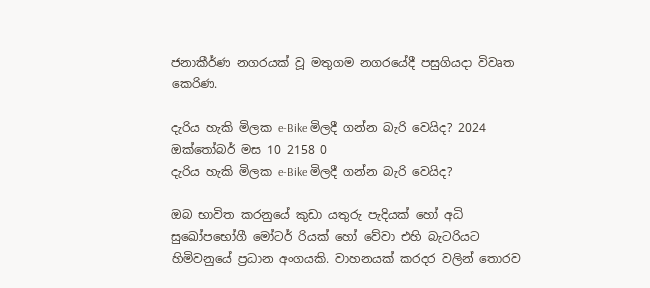ජනාකීර්ණ නගරයක් වූ මතුගම නගරයේදී පසුගියදා විවෘත කෙරිණ.

දැරිය හැකි මිලක e-Bike මිලදී ගන්න බැරි වෙයිද? 2024 ඔක්තෝබර් මස 10 2158 0
දැරිය හැකි මිලක e-Bike මිලදී ගන්න බැරි වෙයිද?

ඔබ භාවිත කරනුයේ කුඩා යතුරු පැදියක් හෝ අධි සුඛෝපභෝගී මෝටර් රියක් හෝ වේවා එහි බැටරියට හිමිවනුයේ ප්‍රධාන අංගයකි. වාහනයක් කරදර වලින් තොරව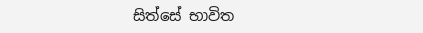සිත්සේ භාවිත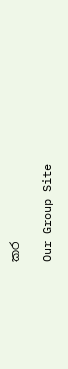කර

Our Group Site